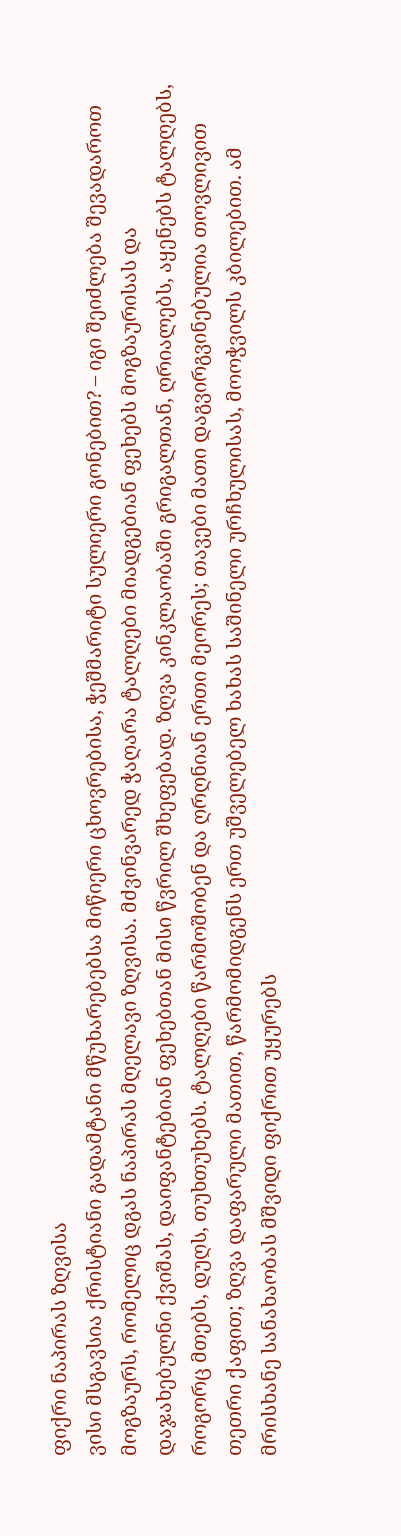ფიქრი ნაპირას ზღვისა
ვისი მსგავსია ქრისტიანი გადამტანი მწუხარებებსა მიწიერი ცხოვრებისა, ჭეშმარიტი სულიერი გონებით? – იგი შეიძლება შევადაროთ მოგზაურს, რომელიც დგას ნაპირას მღელავი ზღვისა. მძვინვარედ ჭაღარა ტალღები მიადგებიან ფეხებს მოგზაურისას და დაჯახებულნი ქვიშას, დაიფანტებიან ფეხებთან მისი წვრილ შხეფებად. ზღვა კინკლაობაში გრიგალთან, ღრიალებს, აყენებს ტალღებს, როგორც მთებს, დუღს, თუხთუხებს. ტალღები წარმოშობენ და ღრღნიან ერთი მეორეს; თავები მათი დაგვირგვინებულია თოვლივით თეთრი ქაფით; ზღვა დაფარული მათით, წარმომიდგენს ერთ უშველებელ ხახას საშინელი ურჩხულისას, მოოჭვილს კბილებით. ამ მრისხანე სანახაობას მშვიდი ფიქრით უყურებს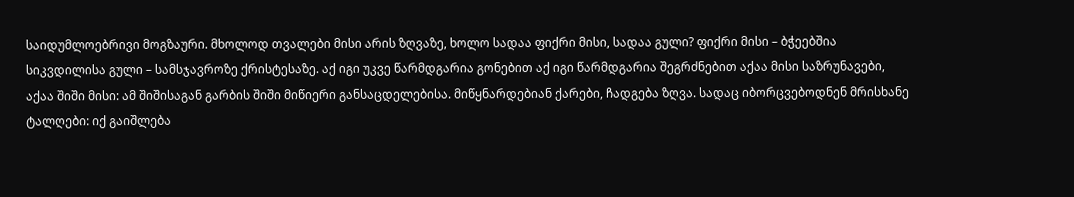საიდუმლოებრივი მოგზაური. მხოლოდ თვალები მისი არის ზღვაზე, ხოლო სადაა ფიქრი მისი, სადაა გული? ფიქრი მისი – ბჭეებშია სიკვდილისა გული – სამსჯავროზე ქრისტესაზე. აქ იგი უკვე წარმდგარია გონებით აქ იგი წარმდგარია შეგრძნებით აქაა მისი საზრუნავები, აქაა შიში მისი: ამ შიშისაგან გარბის შიში მიწიერი განსაცდელებისა. მიწყნარდებიან ქარები, ჩადგება ზღვა. სადაც იბორცვებოდნენ მრისხანე ტალღები: იქ გაიშლება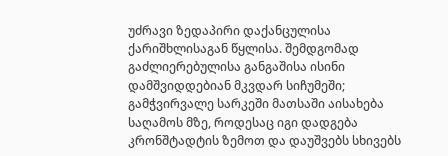უძრავი ზედაპირი დაქანცულისა ქარიშხლისაგან წყლისა. შემდგომად გაძლიერებულისა განგაშისა ისინი დამშვიდდებიან მკვდარ სიჩუმეში; გამჭვირვალე სარკეში მათსაში აისახება საღამოს მზე, როდესაც იგი დადგება კრონშტადტის ზემოთ და დაუშვებს სხივებს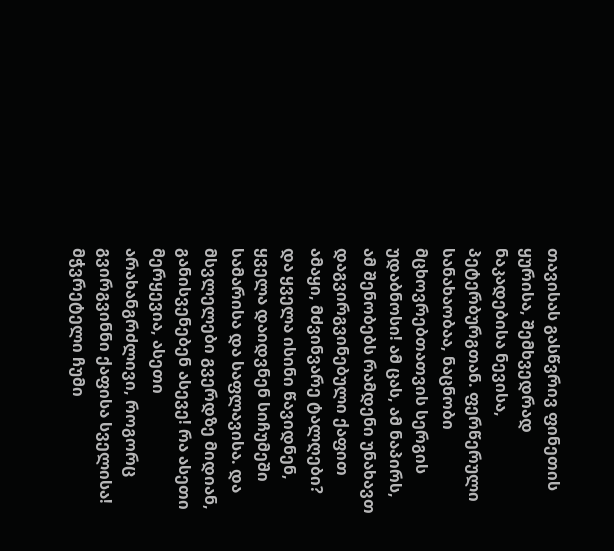თავისას გასწვრივ ფინეთის ყურისა, შემხვედრად ნაკადებისა ნევისა, პეტერბურგთან. ფერწერული სანახაობაა, ნაცნობი მცხოვრებთათვის სერგის უდაბნოსი! ამ ცას, ამ ნაპირს, ამ შენობებს რამდენი უნახავთ დაგვირგვინებული ქაფით ამაყი, მძვინვარე ტალღები? და ყველა ისინი წავიდნენ, ყველა დაიდვნენ სიჩუმეში სამარისა და საფლავისა. და მსვლელები გვერდზე მიდიან, განისვენებენ ასევე! რა ასეთი მერყევია, ასეთი არახანგრძლივი, როგორც გვირგვინნი ქაფისა სველისა!
მჭვრეტელი ჩუმი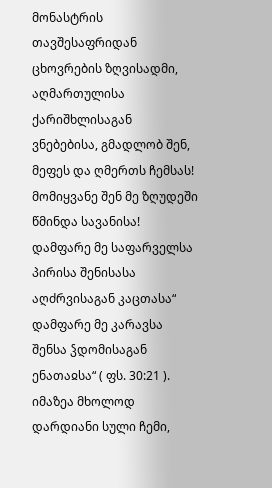მონასტრის თავშესაფრიდან ცხოვრების ზღვისადმი, აღმართულისა ქარიშხლისაგან ვნებებისა, გმადლობ შენ, მეფეს და ღმერთს ჩემსას! მომიყვანე შენ მე ზღუდეში წმინდა სავანისა! დამფარე მე საფარველსა პირისა შენისასა აღძრვისაგან კაცთასა“ დამფარე მე კარავსა შენსა ჴდომისაგან ენათაჲსა“ ( ფს. 30:21 ). იმაზეა მხოლოდ დარდიანი სული ჩემი,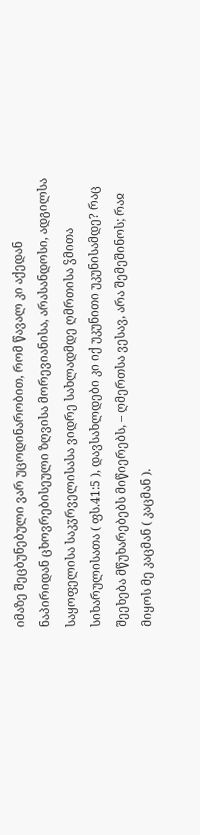იმაზე შეცბუნებული ვარ უცოდინარობით, რომ წავალ კი აქედან ნაპირიდან ცხოვრებისეული ზღვისა მორევიანისა, არასანდოსი, ადგილსა საყოფელისა საკჳრველისასა ვიდრე სახლადმდე ღმრთისა ჴმითა სიხარულისათა ( ფს.41:5 ), დავსახლდები კი იქ უკუნითი უკუნისამდე? რაც შეეხება მწუხარებებს მიწიერებს, – ღმერთსა ვესავ, არა შემეშინოს; რაჲ მიყოს მე კაცმან ( კაცმან ).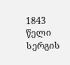1843 წელი სერგის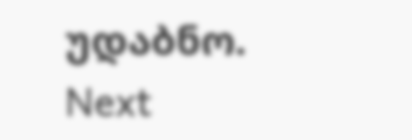უდაბნო.
Next